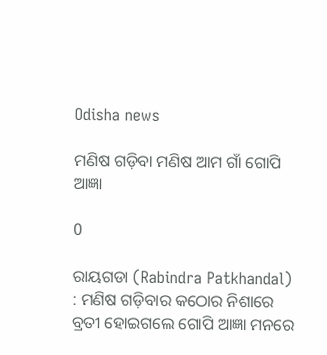Odisha news

ମଣିଷ ଗଡ଼ିବା ମଣିଷ ଆମ ଗାଁ ଗୋପି ଆଜ୍ଞା

0

ରାୟଗଡା (Rabindra Patkhandal) : ମଣିଷ ଗଡ଼ିବାର କଠୋର ନିଶାରେ ବ୍ରତୀ ହୋଇଗଲେ ଗୋପି ଆଜ୍ଞା ମନରେ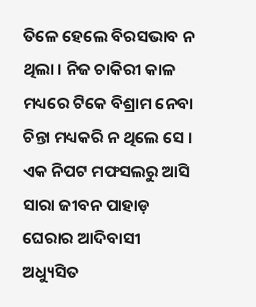ତିଳେ ହେଲେ ବିରସଭାବ ନ ଥିଲା । ନିଜ ଚାକିରୀ କାଳ ମଧ୍ୟରେ ଟିକେ ବିଶ୍ରାମ ନେବା ଚିନ୍ତା ମଧ୍ୟକରି ନ ଥିଲେ ସେ । ଏକ ନିପଟ ମଫସଲରୁ ଆସି ସାରା ଜୀବନ ପାହାଡ଼ ଘେରାର ଆଦିବାସୀ ଅଧ୍ୟୁସିତ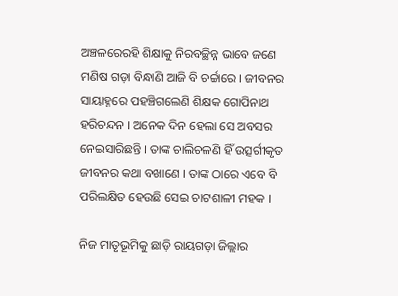ଅଞ୍ଚଳରେରହି ଶିକ୍ଷାକୁ ନିରବଚ୍ଛିନ୍ନ ଭାବେ ଜଣେ ମଣିଷ ଗଡ଼ା ବିନ୍ଧାଣି ଆଜି ବି ଚର୍ଚ୍ଚାରେ । ଜୀବନର ସାୟାହ୍ନରେ ପହଞ୍ଚିଗଲେଣି ଶିକ୍ଷକ ଗୋପିନାଥ ହରିଚନ୍ଦନ । ଅନେକ ଦିନ ହେଲା ସେ ଅବସର ନେଇସାରିଛନ୍ତି । ତାଙ୍କ ଚାଲିଚଳଣି ହିଁ ଉତ୍ସର୍ଗୀକୃତ ଜୀବନର କଥା ବଖାଣେ । ତାଙ୍କ ଠାରେ ଏବେ ବି ପରିଲକ୍ଷିତ ହେଉଛି ସେଇ ଚାଟଶାଳୀ ମହକ ।

ନିଜ ମାତୃଭୂମିକୁ ଛାଡ଼ି ରାୟଗଡ଼ା ଜିଲ୍ଲାର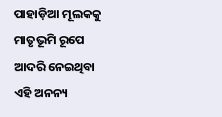ପାହାଡ଼ିଆ ମୂଲକକୁ ମାତୃଭୂମି ରୂପେ ଆଦରି ନେଇଥିବା ଏହି ଅନନ୍ୟ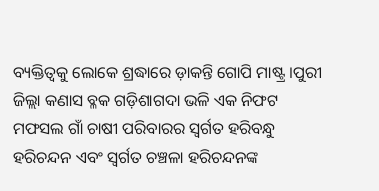ବ୍ୟକ୍ତିତ୍ୱକୁ ଲୋକେ ଶ୍ରଦ୍ଧାରେ ଡ଼ାକନ୍ତି ଗୋପି ମାଷ୍ଟ୍ର ।ପୁରୀ ଜିଲ୍ଲା କଣାସ ବ୍ଳକ ଗଡ଼ିଶାଗଦା ଭଳି ଏକ ନିଫଟ ମଫସଲ ଗାଁ ଚାଷୀ ପରିବାରର ସ୍ୱର୍ଗତ ହରିବନ୍ଧୁ ହରିଚନ୍ଦନ ଏବଂ ସ୍ୱର୍ଗତ ଚଞ୍ଚଳା ହରିଚନ୍ଦନଙ୍କ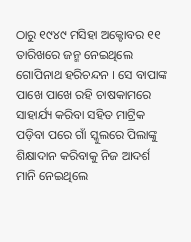ଠାରୁ ୧୯୪୯ ମସିହା ଅକ୍ଟୋବର ୧୧ ତାରିଖରେ ଜନ୍ମ ନେଇଥିଲେ ଗୋପିନାଥ ହରିଚନ୍ଦନ । ସେ ବାପାଙ୍କ ପାଖେ ପାଖେ ରହି ଚାଷକାମରେ ସାହାର୍ଯ୍ୟ କରିବା ସହିତ ମାଟ୍ରିକ ପଡ଼ିବା ପରେ ଗାଁ ସ୍କୁଲରେ ପିଲାଙ୍କୁ ଶିକ୍ଷାଦାନ କରିବାକୁ ନିଜ ଆଦର୍ଶ ମାନି ନେଇଥିଲେ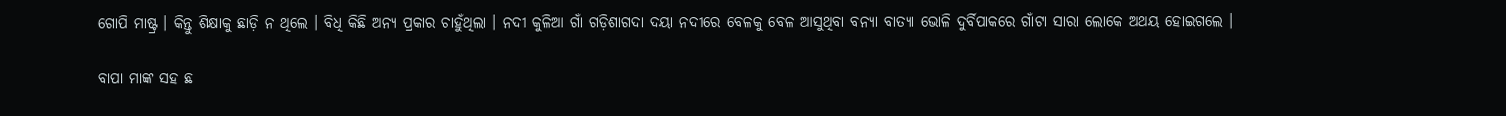ଗୋପି ମାଷ୍ଟ୍ର । କିନ୍ତୁ ଶିକ୍ଷାକୁ ଛାଡ଼ି ନ ଥିଲେ । ବିଧି କିଛି ଅନ୍ୟ ପ୍ରକାର ଚାହୁଁଥିଲା । ନଦୀ କୁଳିଆ ଗାଁ ଗଡ଼ିଶାଗଦା ଦୟା ନଦୀରେ ବେଳକୁ ବେଳ ଆସୁଥିବା ବନ୍ୟା ବାତ୍ୟା ଭୋଳି ଦୁର୍ବିପାକରେ ଗାଁଟା ସାରା ଲୋକେ ଅଥୟ ହୋଇଗଲେ ।

ବାପା ମାଙ୍କ ସହ ଛ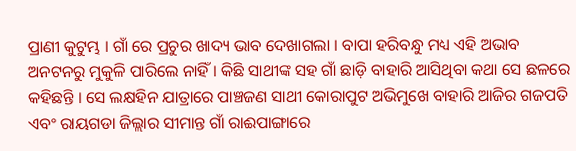ପ୍ରାଣୀ କୁଟୁମ୍ଭ । ଗାଁ ରେ ପ୍ରଚୁର ଖାଦ୍ୟ ଭାବ ଦେଖାଗଲା । ବାପା ହରିବନ୍ଧୁ ମଧ୍ୟ ଏହି ଅଭାବ ଅନଟନରୁ ମୁକୁଳି ପାରିଲେ ନାହିଁ । କିଛି ସାଥୀଙ୍କ ସହ ଗାଁ ଛାଡ଼ି ବାହାରି ଆସିଥିବା କଥା ସେ ଛଳରେ କହିଛନ୍ତି । ସେ ଲକ୍ଷହିନ ଯାତ୍ରାରେ ପାଞ୍ଚଜଣ ସାଥୀ କୋରାପୁଟ ଅଭିମୁଖେ ବାହାରି ଆଜିର ଗଜପତି ଏବଂ ରାୟଗଡା ଜିଲ୍ଲାର ସୀମାନ୍ତ ଗାଁ ରାଈପାଙ୍ଗାରେ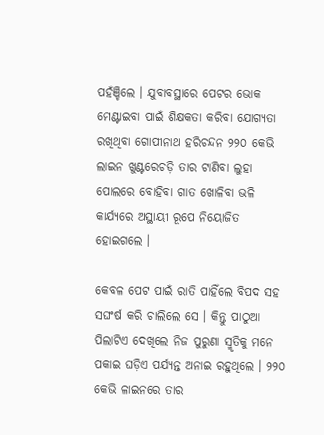ପହଁଞ୍ଚିଲେ । ଯୁବାବସ୍ଥାରେ ପେଟର ଭୋକ ମେଣ୍ଟାଇବା ପାଇଁ ଶିକ୍ଷକତା କରିବା ଯୋଗ୍ୟତା ରଖିଥିବା ଗୋପୀନାଥ ହରିଚନ୍ଦନ ୨୨୦ କେଭି ଲାଇନ ଖୁଣ୍ଟରେଚଡ଼ି ତାର ଟାଣିବା ଲୁହା ପୋଲରେ ବୋହିବା ଗାତ ଖୋଳିବା ଭଳି କାର୍ଯ୍ୟରେ ଅସ୍ଥାୟୀ ରୂପେ ନିୟୋଜିତ ହୋଇଗଲେ ।

କେବଳ ପେଟ ପାଇଁ ରାତି ପାହିଁଲେ ବିପଦ ସହ ସଘଂର୍ଷ କରି ଚାଲିଲେ ସେ । କିନ୍ତୁ ପାଠୁଆ ପିଲାଟିଏ ଦେଖିଲେ ନିଜ ପୁରୁଣା ସ୍ମୃତିକୁ ମନେ ପକାଇ ଘଡ଼ିଏ ପର୍ଯ୍ୟନ୍ତ ଅନାଇ ରହୁଥିଲେ । ୨୨୦ କେଭି ଳାଇନରେ ତାର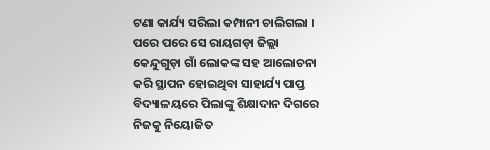ଟଣା କାର୍ଯ୍ୟ ସରିଲା କମ୍ପାନୀ ଚାଲିଗଲା । ପରେ ପରେ ସେ ରାୟଗଡ଼ା ଜିଲ୍ଲା କେନ୍ଦୁଗୁଡ଼ା ଗାଁ ଲୋକଙ୍କ ସହ ଆଲୋଚନା କରି ସ୍ଥାପନ ହୋଇଥିବା ସାହାର୍ଯ୍ୟ ପାପ୍ତ ବିଦ୍ୟାଳୟରେ ପିଲାଙ୍କୁ ଶିକ୍ଷାଦାନ ଦିଗରେ ନିଜକୁ ନିୟୋଜିତ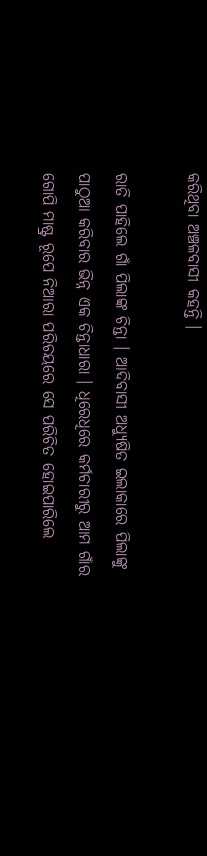କରିଥିବା ଅଞ୍ଚଳବାସୀ କହନ୍ତି ।

ରାତି ପାହିଲେ ଗାଁ ପିଲାଙ୍କ ଚିନ୍ତା । ଆଦିବାସୀ ଅଧ୍ୟୁଷିତ ଇଲାକାରେ ପିଲାଙ୍କୁ ପାଠୁଆ କରିବାର ଭିନ୍ନ ଏକ ଚିନ୍ତାଧାରା । ଧିରେଧିରେ କର୍ମଚାରୀରୁ ଆମ ଗାଁର ଗୋପି ମାଷ୍ଟ୍ର ରୂପେ ନିଆରା ପରିଚୟରେ ସେ ପରିଚିତ ହୋଇପାରିଲେ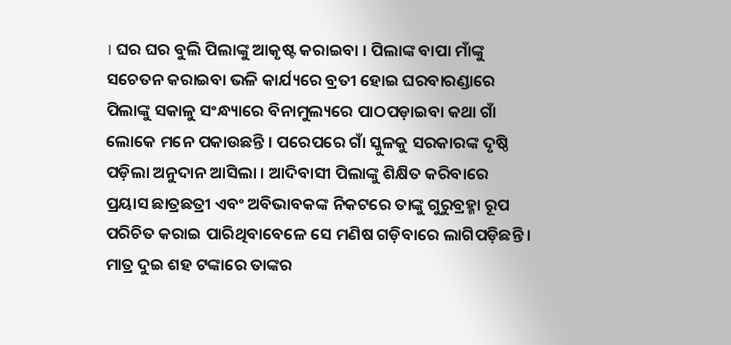। ଘର ଘର ବୁଲି ପିଲାଙ୍କୁ ଆକୃଷ୍ଟ କରାଇବା । ପିଲାଙ୍କ ବାପା ମାଁଙ୍କୁ ସଚେତନ କରାଇବା ଭଳି କାର୍ଯ୍ୟରେ ବ୍ରତୀ ହୋଇ ଘରବାରଣ୍ଡାରେ ପିଲାଙ୍କୁ ସକାଳୁ ସଂନ୍ଧ୍ୟାରେ ବିନାମୁଲ୍ୟରେ ପାଠପଡ଼ାଇବା କଥା ଗାଁ ଲୋକେ ମନେ ପକାଉଛନ୍ତି । ପରେପରେ ଗାଁ ସ୍କୁଳକୁ ସରକାରଙ୍କ ଦୃଷ୍ଠି ପଡ଼ିଲା ଅନୁଦାନ ଆସିଲା । ଆଦିବାସୀ ପିଲାଙ୍କୁ ଶିକ୍ଷିତ କରିବାରେ ପ୍ରୟାସ ଛାତ୍ରଛତ୍ରୀ ଏବଂ ଅବିଭାବକଙ୍କ ନିକଟରେ ତାଙ୍କୁ ଗୁରୁବ୍ରହ୍ମା ରୂପ ପରିଚିତ କରାଇ ପାରିଥିବାବେଳେ ସେ ମଣିଷ ଗଡ଼ିବାରେ ଲାଗିପଡ଼ିଛନ୍ତି । ମାତ୍ର ଦୁଇ ଶହ ଟଙ୍କାରେ ତାଙ୍କର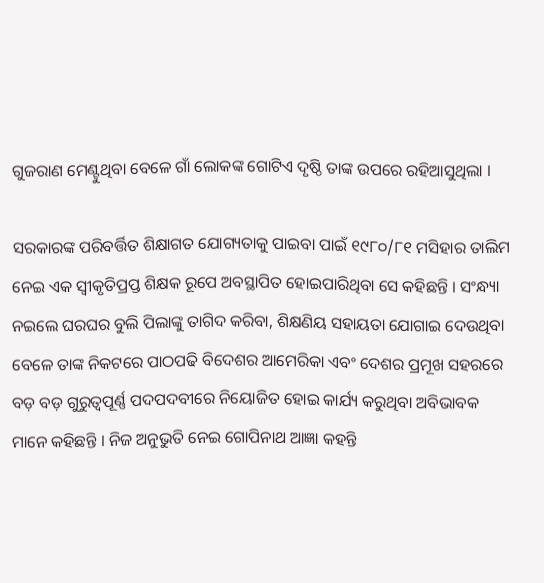ଗୁଜରାଣ ମେଣ୍ଟୁଥିବା ବେଳେ ଗାଁ ଲୋକଙ୍କ ଗୋଟିଏ ଦୃଷ୍ଠି ତାଙ୍କ ଉପରେ ରହିଆସୁଥିଲା ।

ସରକାରଙ୍କ ପରିବର୍ତ୍ତିତ ଶିକ୍ଷାଗତ ଯୋଗ୍ୟତାକୁ ପାଇବା ପାଇଁ ୧୯୮୦/୮୧ ମସିହାର ତାଲିମ ନେଇ ଏକ ସ୍ୱୀକୃତିପ୍ରପ୍ତ ଶିକ୍ଷକ ରୂପେ ଅବସ୍ଥାପିତ ହୋଇପାରିଥିବା ସେ କହିଛନ୍ତି । ସଂନ୍ଧ୍ୟା ନଇଲେ ଘରଘର ବୁଲି ପିଲାଙ୍କୁ ତାଗିଦ କରିବା, ଶିକ୍ଷଣିୟ ସହାୟତା ଯୋଗାଇ ଦେଉଥିବା ବେଳେ ତାଙ୍କ ନିକଟରେ ପାଠପଢି ବିଦେଶର ଆମେରିକା ଏବଂ ଦେଶର ପ୍ରମୂଖ ସହରରେ ବଡ଼ ବଡ଼ ଗୁରୁତ୍ୱପୂର୍ଣ୍ଣ ପଦପଦବୀରେ ନିୟୋଜିତ ହୋଇ କାର୍ଯ୍ୟ କରୁଥିବା ଅବିଭାବକ ମାନେ କହିଛନ୍ତି । ନିଜ ଅନୁଭୁତି ନେଇ ଗୋପିନାଥ ଆଜ୍ଞା କହନ୍ତି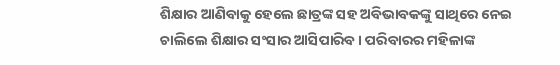ଶିକ୍ଷାର ଆଣିବାକୁ ହେଲେ ଛାତ୍ରଙ୍କ ସହ ଅବିଭାବକଙ୍କୁ ସାଥିରେ ନେଇ ଚାଲିଲେ ଶିକ୍ଷାର ସଂସାର ଆସିପାରିବ । ପରିବାରର ମହିଳାଙ୍କ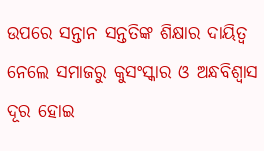ଉପରେ ସନ୍ତାନ ସନ୍ତତିଙ୍କ ଶିକ୍ଷାର ଦାୟିତ୍ୱ ନେଲେ ସମାଜରୁ କୁସଂସ୍କାର ଓ ଅନ୍ଧବିଶ୍ୱାସ ଦୂର ହୋଇ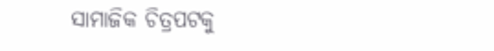ସାମାଜିକ ଚିତ୍ରପଟକୁ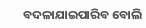ବଦଳାଯାଇପାରିବ ବୋଲି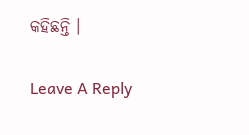କହିଛନ୍ତି ।

Leave A Reply